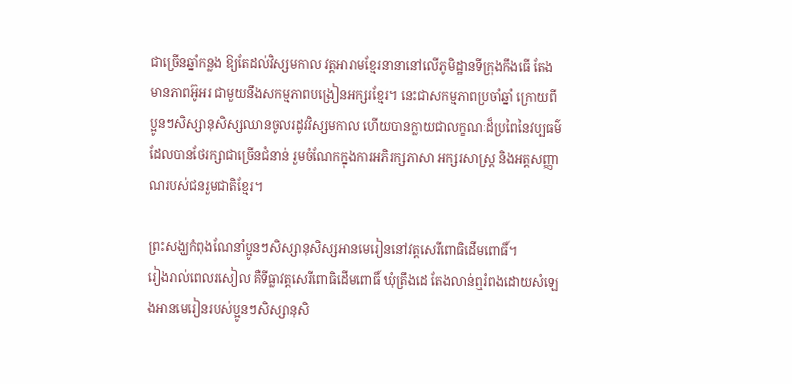ជាច្រើនឆ្នាំកន្លង ឱ្យតែដល់វិស្សមកាល វត្តអារាមខ្មែរនានានៅលើភូមិដ្ឋានទីក្រុងកឹងធើ តែងមានភាពអ៊ូអរ ជាមួយនឹងសកម្មភាពបង្រៀនអក្សរខ្មែរ។ នេះជាសកម្មភាពប្រចាំឆ្នាំ ក្រោយពីប្អូនៗសិស្សានុសិស្សឈានចូលរដូវវិស្សមកាល ហើយបានក្លាយជាលក្ខណៈដ៏ប្រពៃនៃវប្បធម៌ ដែលបានថែរក្សាជាច្រើនជំនាន់ រួមចំណែកក្នុងការអភិរក្សភាសា អក្សរសាស្ត្រ និងអត្តសញ្ញាណរបស់ជនរួមជាតិខ្មែរ។

ព្រះសង្ឃកំពុងណែនាំប្អូនៗសិស្សានុសិស្សអានមេរៀននៅវត្តសេរីពោធិដើមពោធិ៍។
រៀងរាល់ពេលរសៀល គឺទីធ្លាវត្តសេរីពោធិដើមពោធិ៍ ឃុំត្រឹងដេ តែងលាន់ឮរំពងដោយសំឡេងអានមេរៀនរបស់ប្អូនៗសិស្សានុសិ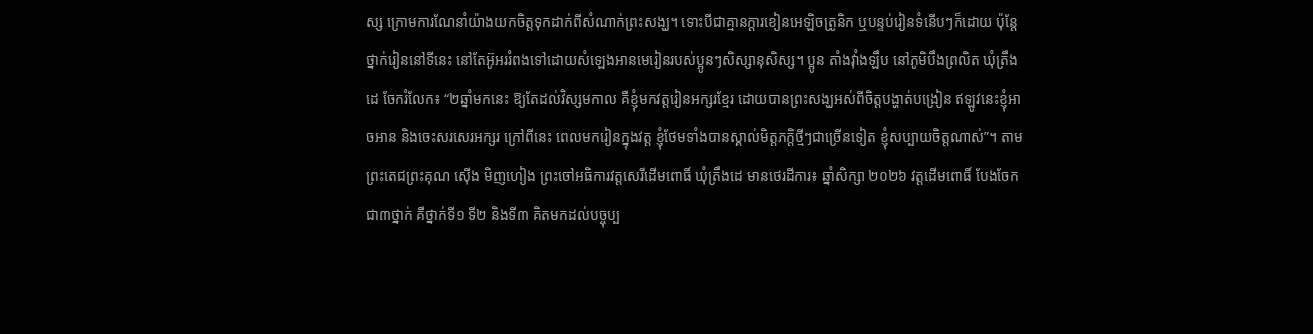ស្ស ក្រោមការណែនាំយ៉ាងយកចិត្តទុកដាក់ពីសំណាក់ព្រះសង្ឃ។ ទោះបីជាគ្មានក្តារខៀនអេឡិចត្រូនិក ឬបន្ទប់រៀនទំនើបៗក៏ដោយ ប៉ុន្តែថ្នាក់រៀននៅទីនេះ នៅតែអ៊ូអររំពងទៅដោយសំឡេងអានមេរៀនរបស់ប្អូនៗសិស្សានុសិស្ស។ ប្អូន តាំងវ៉ាំងឡឹប នៅភូមិបឹងព្រលិត ឃុំត្រឹងដេ ចែករំលែក៖ “២ឆ្នាំមកនេះ ឱ្យតែដល់វិស្សមកាល គឺខ្ញុំមកវត្តរៀនអក្សរខ្មែរ ដោយបានព្រះសង្ឃអស់ពីចិត្តបង្ហាត់បង្រៀន ឥឡូវនេះខ្ញុំអាចអាន និងចេះសរសេរអក្សរ ក្រៅពីនេះ ពេលមករៀនក្នុងវត្ត ខ្ញុំថែមទាំងបានស្គាល់មិត្តភក្តិថ្មីៗជាច្រើនទៀត ខ្ញុំសប្បាយចិត្តណាស់”។ តាមព្រះតេជព្រះគុណ ស៊ើង មិញហៀង ព្រះចៅអធិការវត្តសេរីដើមពោធិ៍ ឃុំត្រឹងដេ មានថេរដីការ៖ ឆ្នាំសិក្សា ២០២៦ វត្តដើមពោធិ៍ បែងចែកជា៣ថ្នាក់ គឺថ្នាក់ទី១ ទី២ និងទី៣ គិតមកដល់បច្ចុប្ប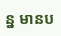ន្ន មានប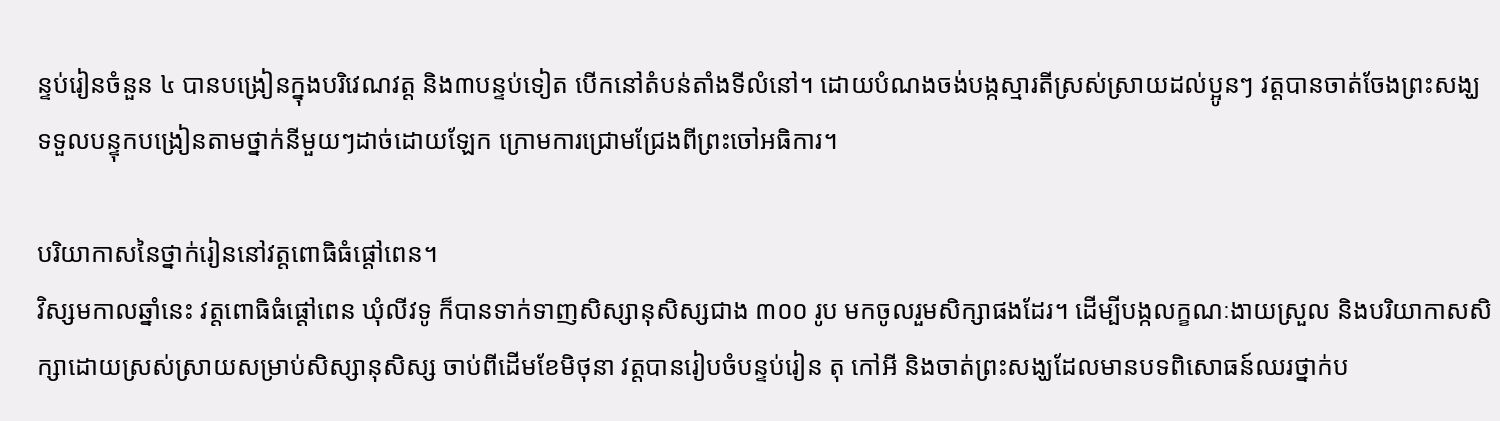ន្ទប់រៀនចំនួន ៤ បានបង្រៀនក្នុងបរិវេណវត្ត និង៣បន្ទប់ទៀត បើកនៅតំបន់តាំងទីលំនៅ។ ដោយបំណងចង់បង្កស្មារតីស្រស់ស្រាយដល់ប្អូនៗ វត្តបានចាត់ចែងព្រះសង្ឃទទួលបន្ទុកបង្រៀនតាមថ្នាក់នីមួយៗដាច់ដោយឡែក ក្រោមការជ្រោមជ្រែងពីព្រះចៅអធិការ។

បរិយាកាសនៃថ្នាក់រៀននៅវត្តពោធិធំផ្តៅពេន។
វិស្សមកាលឆ្នាំនេះ វត្តពោធិធំផ្ដៅពេន ឃុំលីវទូ ក៏បានទាក់ទាញសិស្សានុសិស្សជាង ៣០០ រូប មកចូលរួមសិក្សាផងដែរ។ ដើម្បីបង្កលក្ខណៈងាយស្រួល និងបរិយាកាសសិក្សាដោយស្រស់ស្រាយសម្រាប់សិស្សានុសិស្ស ចាប់ពីដើមខែមិថុនា វត្តបានរៀបចំបន្ទប់រៀន តុ កៅអី និងចាត់ព្រះសង្ឃដែលមានបទពិសោធន៍ឈរថ្នាក់ប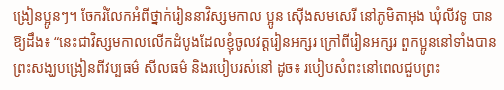ង្រៀនប្អូនៗ។ ចែករំលែកអំពីថ្នាក់រៀននាវិស្សមកាល ប្អូន ស៊ើងសមសេរី នៅភូមិតាអុង ឃុំលីវទូ បានឱ្យដឹង៖ “នេះជាវិស្សមកាលលើកដំបូងដែលខ្ញុំចូលវត្តរៀនអក្សរ ក្រៅពីរៀនអក្សរ ពួកប្អូននៅទាំងបានព្រះសង្ឃបង្រៀនពីវប្បធម៌ សីលធម៌ និងរបៀបរស់នៅ ដូច៖ របៀបសំពះនៅពេលជួបព្រះ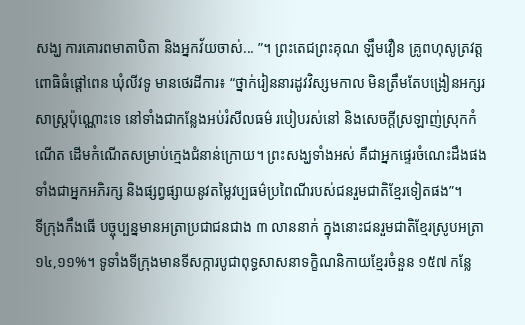សង្ឃ ការគោរពមាតាបិតា និងអ្នកវ័យចាស់... ”។ ព្រះតេជព្រះគុណ ឡឹមវឿន គ្រូពហុសូត្រវត្តពោធិធំផ្ដៅពេន ឃុំលីវទូ មានថេរដីការ៖ “ថ្នាក់រៀននារដូវវិស្សមកាល មិនត្រឹមតែបង្រៀនអក្សរសាស្ត្រប៉ុណ្ណោះទេ នៅទាំងជាកន្លែងអប់រំសីលធម៌ របៀបរស់នៅ និងសេចក្តីស្រឡាញ់ស្រុកកំណើត ដើមកំណើតសម្រាប់ក្មេងជំនាន់ក្រោយ។ ព្រះសង្ឃទាំងអស់ គឺជាអ្នកផ្ទេរចំណេះដឹងផង ទាំងជាអ្នកអភិរក្ស និងផ្សព្វផ្សាយនូវតម្លៃវប្បធម៌ប្រពៃណីរបស់ជនរួមជាតិខ្មែរទៀតផង”។
ទីក្រុងកឹងធើ បច្ចុប្បន្នមានអត្រាប្រជាជនជាង ៣ លាននាក់ ក្នុងនោះជនរួមជាតិខ្មែរស្រូបអត្រា ១៤,១១%។ ទូទាំងទីក្រុងមានទីសក្ការបូជាពុទ្ធសាសនាទក្ខិណនិកាយខ្មែរចំនួន ១៥៧ កន្លែ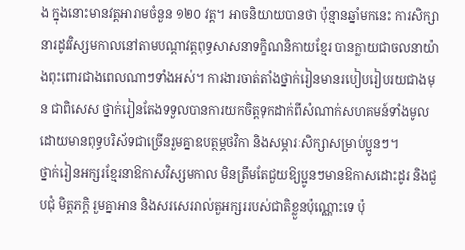ង ក្នុងនោះមានវត្តអារាមចំនួន ១២០ វត្ត។ អាចនិយាយបានថា ប៉ុន្មានឆ្នាំមកនេះ ការសិក្សានារដូវវិស្សមកាលនៅតាមបណ្តាវត្តពុទ្ធសាសនាទក្ខិណនិកាយខ្មែរ បានក្លាយជាចលនាយ៉ាងពុះពោរជាងពេលណាៗទាំងអស់។ ការងារចាត់តាំងថ្នាក់រៀនមានរបៀបរៀបរយជាងមុន ជាពិសេស ថ្នាក់រៀនតែងទទួលបានការយកចិត្តទុកដាក់ពីសំណាក់សហគមន៍ទាំងមូល ដោយមានពុទ្ធបរិស័ទជាច្រើនរួមគ្នាឧបត្ថម្ភថវិកា និងសម្ភារៈសិក្សាសម្រាប់ប្អូនៗ។
ថ្នាក់រៀនអក្សរខ្មែរនាឱកាសវិស្សមកាល មិនត្រឹមតែជួយឱ្យប្អូនៗមានឱកាសដោះដូរ និងជួបជុំ មិត្តភក្តិ រួមគ្នាអាន និងសរសេររាល់តួអក្សររបស់ជាតិខ្លួនប៉ុណ្ណោះទេ ប៉ុ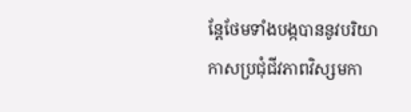ន្តែថែមទាំងបង្កបាននូវបរិយាកាសប្រជុំជីវភាពវិស្សមកា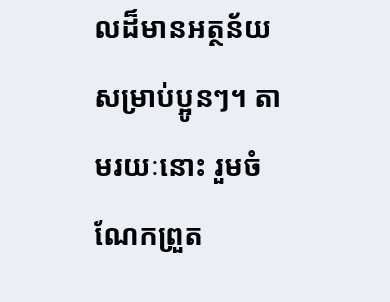លដ៏មានអត្ថន័យសម្រាប់ប្អូនៗ។ តាមរយៈនោះ រួមចំណែកព្រួត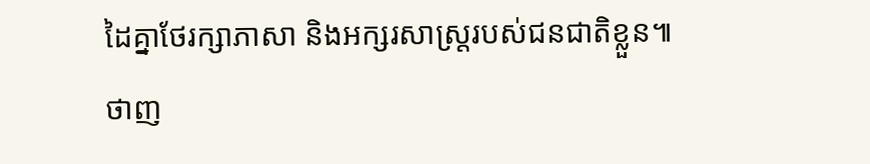ដៃគ្នាថែរក្សាភាសា និងអក្សរសាស្ត្ររបស់ជនជាតិខ្លួន៕
ថាញ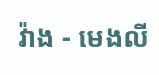វ៉ាង - មេងលី